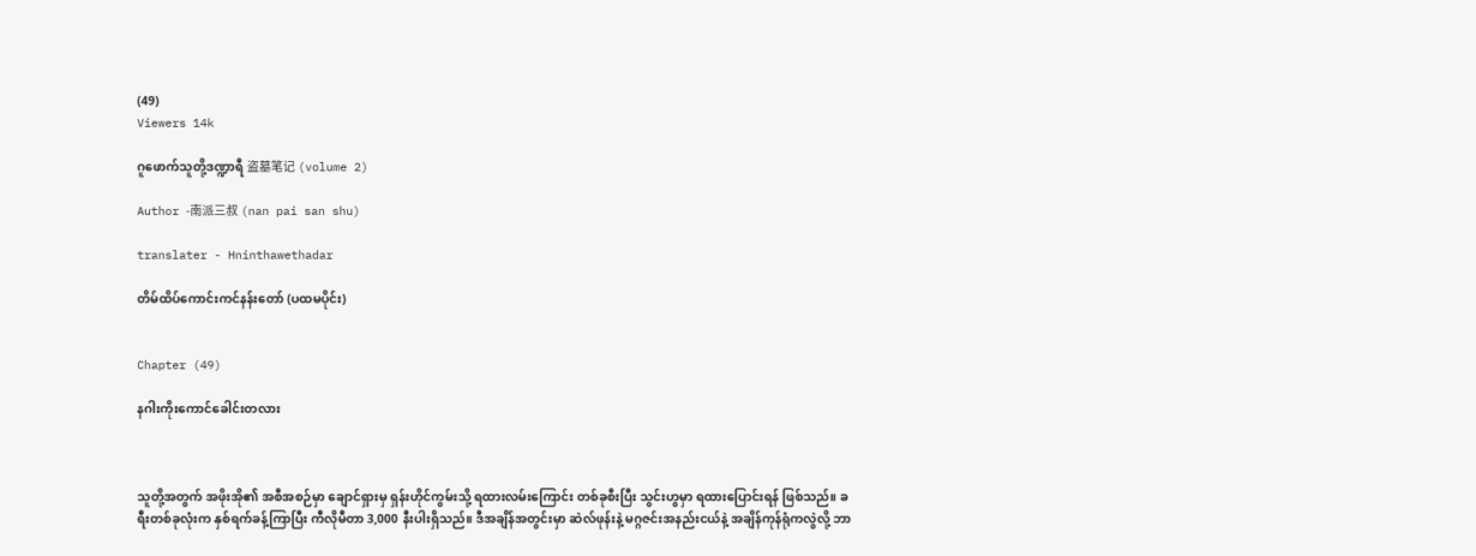(49)
Viewers 14k

ဂူဖောက်သူတို့ဒဏ္ဍာရီ 盗墓笔记 (volume 2)

Author -南派三叔 (nan pai san shu)

translater - Hninthawethadar

တိမ်ထိပ်ကောင်းကင်နန်းတော် (ပထမပိုင်း)


Chapter (49)

နဂါးကိုးကောင်ခေါင်းတလား



သူတို့အတွက် အဖိုးအို၏ အစီအစဉ်မှာ ချောင်ရှားမှ ရှန်းဟိုင်ကွမ်းသို့ ရထားလမ်းကြောင်း တစ်ခုစီးပြီး သွင်းဟွမှာ ရထားပြောင်းရန် ဖြစ်သည်။ ခရီးတစ်ခုလုံးက နှစ်ရက်ခန့်ကြာပြီး ကီလိုမီတာ 3,000 နီးပါးရှိသည်။ ဒီအချိန်အတွင်းမှာ ဆဲလ်ဖုန်းနဲ့ မဂ္ဂဇင်းအနည်းငယ်နဲ့ အချိန်ကုန်ရုံကလွဲလို့ ဘာ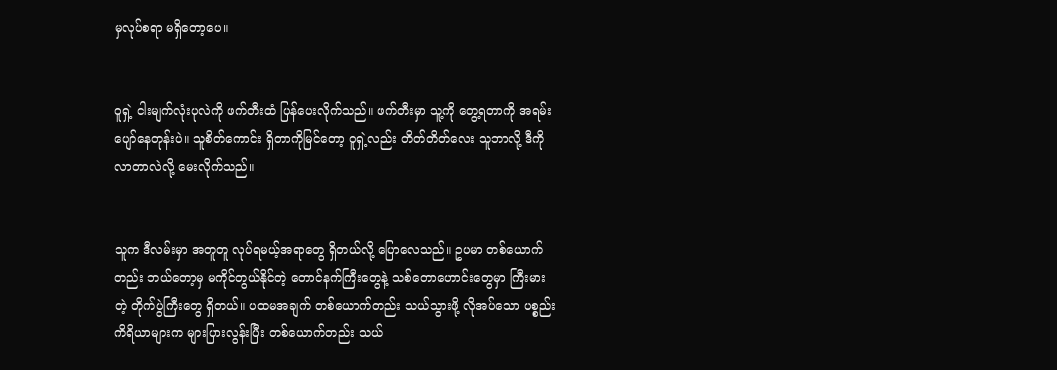မှလုပ်စရာ မရှိတော့ပေ။


ဝူရှဲ့ ငါးမျက်လုံးပုလဲကို ဖက်တီးထံ ပြန်ပေးလိုက်သည်။ ဖက်တီးမှာ သူ့ကို တွေ့ရတာကို အရမ်းပျော်နေတုန်းပဲ။ သူစိတ်ကောင်း ရှိတာကိုမြင်တော့ ဝူရှဲ့လည်း တိတ်တိတ်လေး သူဘာလို့ ဒီကိုလာတာလဲလို့ မေးလိုက်သည်။


သူက ဒီလမ်းမှာ အတူတူ လုပ်ရမယ့်အရာတွေ ရှိတယ်လို့ ပြောလေသည်။ ဥပမာ တစ်ယောက်တည်း ဘယ်တော့မှ မကိုင်တွယ်နိုင်တဲ့ တောင်နက်ကြီးတွေနဲ့ သစ်တောဟောင်းတွေမှာ ကြီးမားတဲ့ တိုက်ပွဲကြီးတွေ ရှိတယ်။ ပထမအချက် တစ်ယောက်တည်း သယ်သွားဖို့ လိုအပ်သော ပစ္စည်းကိရိယာများက များပြားလွန်းပြီး တစ်ယောက်တည်း သယ်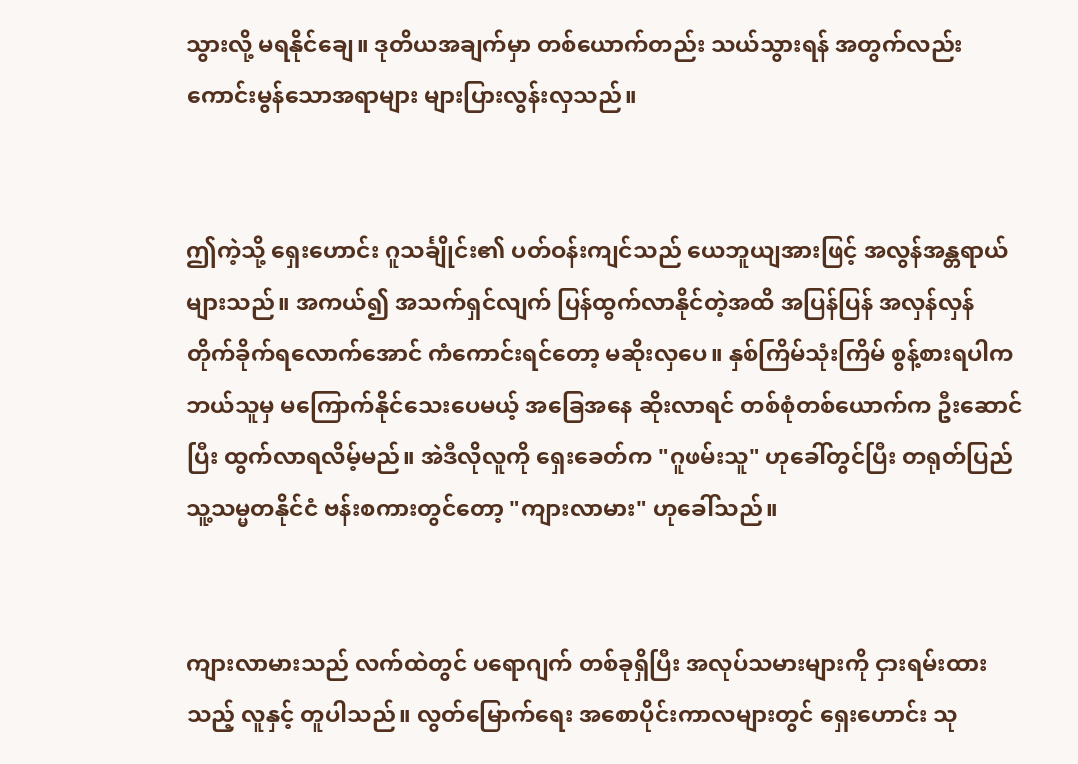သွားလို့ မရနိုင်ချေ။ ဒုတိယအချက်မှာ တစ်ယောက်တည်း သယ်သွားရန် အတွက်လည်း ကောင်းမွန်သောအရာများ များပြားလွန်းလှသည်။


ဤကဲ့သို့ ရှေးဟောင်း ဂူသင်္ချိုင်း၏ ပတ်ဝန်းကျင်သည် ယေဘူယျအားဖြင့် အလွန်အန္တရာယ်များသည်။ အကယ်၍ အသက်ရှင်လျက် ပြန်ထွက်လာနိုင်တဲ့အထိ အပြန်ပြန် အလှန်လှန် တိုက်ခိုက်ရလောက်အောင် ကံကောင်းရင်တော့ မဆိုးလှပေ။ နှစ်ကြိမ်သုံးကြိမ် စွန့်စားရပါက ဘယ်သူမှ မကြောက်နိုင်သေးပေမယ့် အခြေအနေ ဆိုးလာရင် တစ်စုံတစ်ယောက်က ဦးဆောင်ပြီး ထွက်လာရလိမ့်မည်။ အဲဒီလိုလူကို ရှေးခေတ်က "ဂူဖမ်းသူ" ဟုခေါ်တွင်ပြီး တရုတ်ပြည်သူ့သမ္မတနိုင်ငံ ဗန်းစကားတွင်တော့ "ကျားလာမား" ဟုခေါ်သည်။


ကျားလာမားသည် လက်ထဲတွင် ပရောဂျက် တစ်ခုရှိပြီး အလုပ်သမားများကို ငှားရမ်းထားသည့် လူနှင့် တူပါသည်။ လွတ်မြောက်ရေး အစောပိုင်းကာလများတွင် ရှေးဟောင်း သု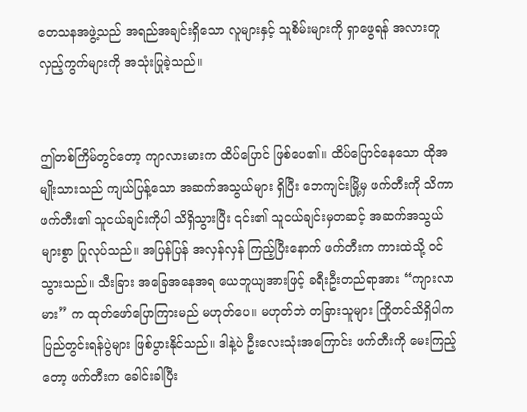တေသနအဖွဲ့သည် အရည်အချင်းရှိသော လူများနှင့် သူစိမ်းများကို ရှာဖွေရန် အလားတူ လှည့်ကွက်များကို အသုံးပြုခဲ့သည်။


ဤတစ်ကြိမ်တွင်တော့ ကျာလားမားက ထိပ်ပြောင် ဖြစ်ပေ၏။ ထိပ်ပြောင်နေသော ထိုအမျိုးသားသည် ကျယ်ပြန့်သော အဆက်အသွယ်များ ရှိပြီး ဘေကျင်းမြို့မှ ဖက်တီးကို သိကာ ဖက်တီး၏ သူငယ်ချင်းကိုပါ သိရှိသွားပြီး ၎င်း၏ သူငယ်ချင်းမှတဆင့် အဆက်အသွယ်များစွာ ပြုလုပ်သည်။ အပြန်ပြန် အလှန်လှန် ကြည့်ပြီးနောက် ဖက်တီးက ကားထဲသို့ ဝင်သွားသည်။ သီးခြား အခြေအနေအရ ယေဘူယျအားဖြင့် ခရီးဦးတည်ရာအား “ကျားလာမား” က ထုတ်ဖော်ပြောကြားမည် မဟုတ်ပေ။ မဟုတ်ဘဲ တခြားသူများ ကြိုတင်သိရှိပါက ပြည်တွင်းရန်ပွဲများ ဖြစ်ပွားနိုင်သည်။ ဒါနဲ့ပဲ ဦးလေးသုံးအကြောင်း ဖက်တီးကို မေးကြည့်တော့ ဖက်တီးက ခေါင်းခါပြီး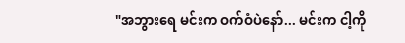"အဘွားရေ မင်းက ဝက်ဝံပဲနော်... မင်းက ငါ့ကို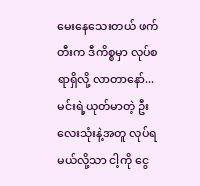မေးနေသေးတယ် ဖက်တီးက ဒီကိစ္စမှာ လုပ်စရာရှိလို့ လာတာနော်... မင်းရဲ့ယုတ်မာတဲ့ ဦးလေးသုံးနဲ့အတူ လုပ်ရမယ်လို့သာ ငါ့ကို ငွေ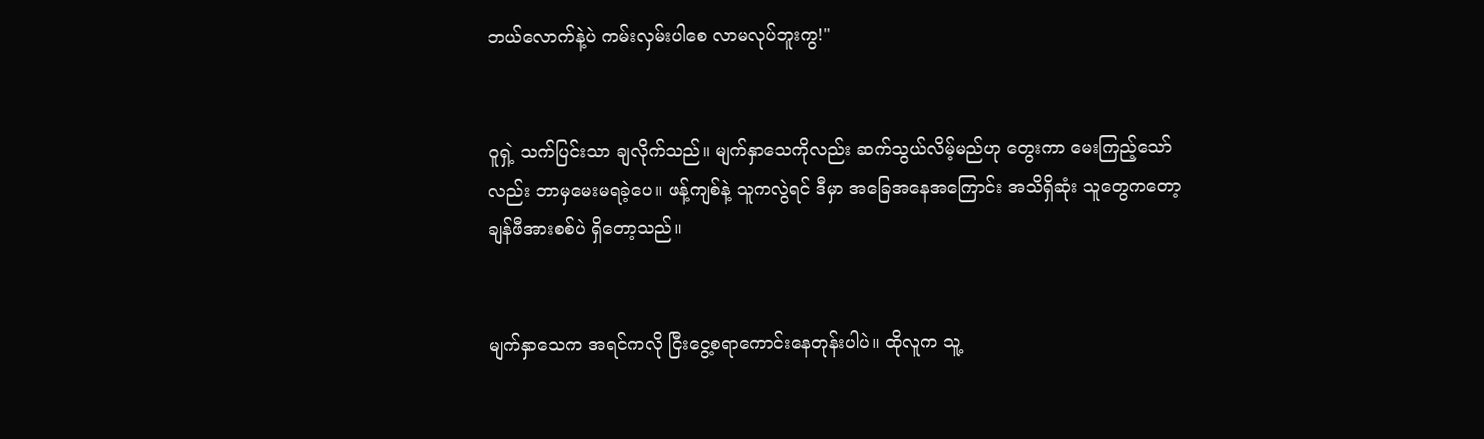ဘယ်လောက်နဲ့ပဲ ကမ်းလှမ်းပါစေ လာမလုပ်ဘူးကွ!"


ဝူရှဲ့ သက်ပြင်းသာ ချလိုက်သည်။ မျက်နှာသေကိုလည်း ဆက်သွယ်လိမ့်မည်ဟု တွေးကာ မေးကြည့်သော်လည်း ဘာမှမေးမရခဲ့ပေ။ ဖန့်ကျစ်နဲ့ သူကလွဲရင် ဒီမှာ အခြေအနေအကြောင်း အသိရှိဆုံး သူတွေကတော့ ချန်ဖီအားစစ်ပဲ ရှိတော့သည်။


မျက်နှာသေက အရင်ကလို ငြီးငွေ့စရာကောင်းနေတုန်းပါပဲ။ ထိုလူက သူ့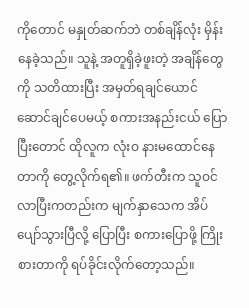ကိုတောင် မနှုတ်ဆက်ဘဲ တစ်ချိန်လုံး မှိန်းနေခဲ့သည်။ သူနဲ့ အတူရှိခဲ့ဖူးတဲ့ အချိန်တွေကို သတိထားပြီး အမှတ်ရချင်ယောင် ဆောင်ချင်ပေမယ့် စကားအနည်းငယ် ပြောပြီးတောင် ထိုလူက လုံးဝ နားမထောင်နေတာကို တွေ့လိုက်ရ၏။ ဖက်တီးက သူဝင်လာပြီးကတည်းက မျက်နှာသေက အိပ်ပျော်သွားပြီလို့ ပြောပြီး စကားပြောဖို့ ကြိုးစားတာကို ရပ်ခိုင်းလိုက်တော့သည်။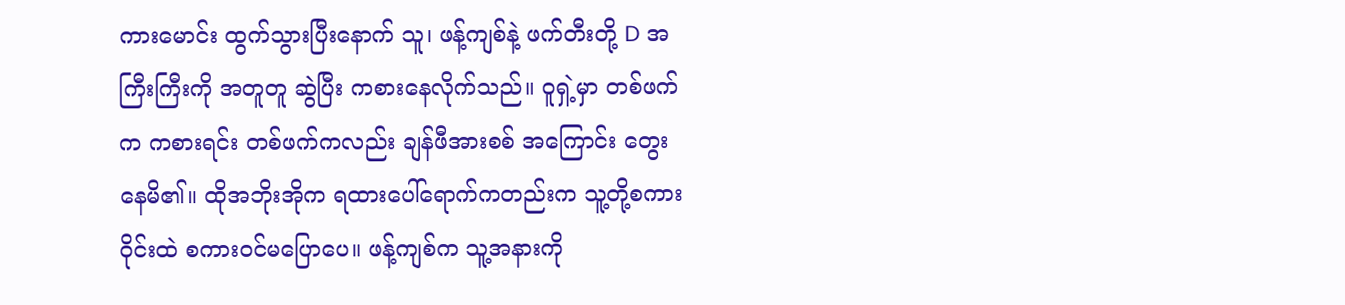ကားမောင်း ထွက်သွားပြီးနောက် သူ၊ ဖန့်ကျစ်နဲ့ ဖက်တီးတို့ D အကြီးကြီးကို အတူတူ ဆွဲပြီး ကစားနေလိုက်သည်။ ဝူရှဲ့မှာ တစ်ဖက်က ကစားရင်း တစ်ဖက်ကလည်း ချန်ဖီအားစစ် အကြောင်း တွေးနေမိ၏။ ထိုအဘိုးအိုက ရထားပေါ်ရောက်ကတည်းက သူ့တို့စကားဝိုင်းထဲ စကားဝင်မပြောပေ။ ဖန့်ကျစ်က သူ့အနားကို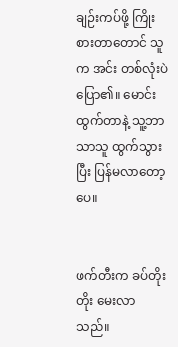ချဉ်းကပ်ဖို့ ကြိုးစားတာတောင် သူက အင်း တစ်လုံးပဲ ပြော၏။ မောင်းထွက်တာနဲ့ သူ့ဘာသာသူ ထွက်သွားပြီး ပြန်မလာတော့ပေ။


ဖက်တီးက ခပ်တိုးတိုး မေးလာသည်။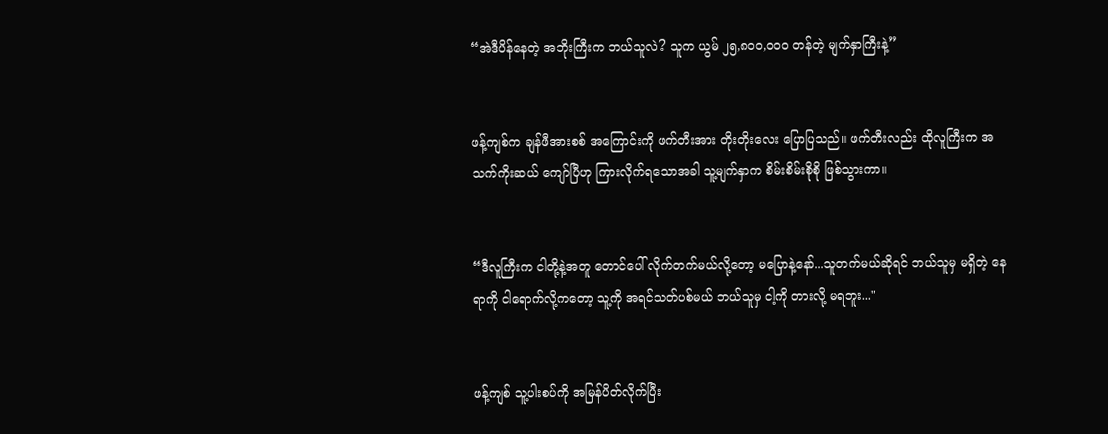“အဲဒီပိန်နေတဲ့ အဘိုးကြီးက ဘယ်သူလဲ? သူက ယွမ် ၂၅,၈၀၀,၀၀၀ တန်တဲ့ မျက်နှာကြီးနဲ့”


ဖန့်ကျစ်က ချန်ဖီအားစစ် အကြောင်းကို ဖက်တီးအား တိုးတိုးလေး ပြောပြသည်။ ဖက်တီးလည်း ထိုလူကြီးက အသက်ကိုးဆယ် ကျော်ပြီဟု ကြားလိုက်ရသောအခါ သူ့မျက်နှာက စိမ်းစိမ်းစိုစို ဖြစ်သွားကာ။


“ဒီလူကြီးက ငါတို့နဲ့အတူ တောင်ပေါ် လိုက်တက်မယ်လို့တော့ မပြောနဲ့နော်...သူတက်မယ်ဆိုရင် ဘယ်သူမှ မရှိတဲ့ နေရာကို ငါရောက်လို့ကတော့ သူ့ကို အရင်သတ်ပစ်မယ် ဘယ်သူမှ ငါ့ကို တားလို့ မရဘူး..."


ဖန့်ကျစ် သူ့ပါးစပ်ကို အမြန်ပိတ်လိုက်ပြီး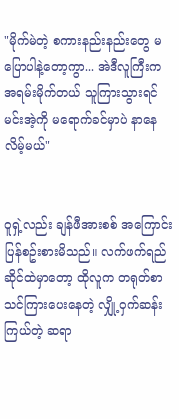"မိုက်မဲတဲ့ စကားနည်းနည်းတွေ မပြောပါနဲ့တော့ကွာ... အဲဒီလူကြီးက အရမ်းမိုက်တယ် သူကြားသွားရင် မင်းအဲ့ကို မရောက်ခင်မှာပဲ နာနေလိမ့်မယ်"


ဝူရှဲ့လည်း ချန်ဖီအားစစ် အကြောင်း ပြန်စဥ်းစားမိသည်။ လက်ဖက်ရည် ဆိုင်ထဲမှာတော့ ထိုလူက တရုတ်စာ သင်ကြားပေးနေတဲ့ လျှို့ဝှက်ဆန်းကြယ်တဲ့ ဆရာ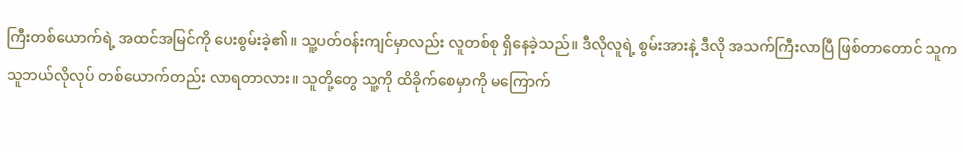ကြီးတစ်ယောက်ရဲ့ အထင်အမြင်ကို ပေးစွမ်းခဲ့၏။ သူ့ပတ်ဝန်းကျင်မှာလည်း လူတစ်စု ရှိနေခဲ့သည်။ ဒီလိုလူရဲ့ စွမ်းအားနဲ့ ဒီလို အသက်ကြီးလာပြီ ဖြစ်တာတောင် သူက သူဘယ်လိုလုပ် တစ်ယောက်တည်း လာရတာလား။ သူတို့တွေ သူ့ကို ထိခိုက်စေမှာကို မကြောက်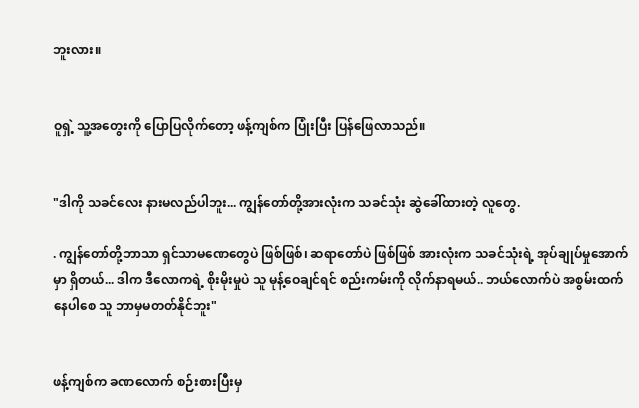ဘူးလား။


ဝူရှဲ့ သူ့အတွေးကို ပြောပြလိုက်တော့ ဖန့်ကျစ်က ပြုံးပြီး ပြန်ဖြေလာသည်။


"ဒါကို သခင်လေး နားမလည်ပါဘူး... ကျွန်တော်တို့အားလုံးက သခင်သုံး ဆွဲခေါ်ထားတဲ့ လူတွေ.

. ကျွန်တော်တို့ဘာသာ ရှင်သာမဏေတွေပဲ ဖြစ်ဖြစ်၊ ဆရာတော်ပဲ ဖြစ်ဖြစ် အားလုံးက သခင်သုံးရဲ့ အုပ်ချုပ်မှုအောက်မှာ ရှိတယ်... ဒါက ဒီလောကရဲ့ စိုးမိုးမှုပဲ သူ မုန့်ဝေချင်ရင် စည်းကမ်းကို လိုက်နာရမယ်.. ဘယ်လောက်ပဲ အစွမ်းထက်နေပါစေ သူ ဘာမှမတတ်နိုင်ဘူး"


ဖန့်ကျစ်က ခဏလောက် စဉ်းစားပြီးမှ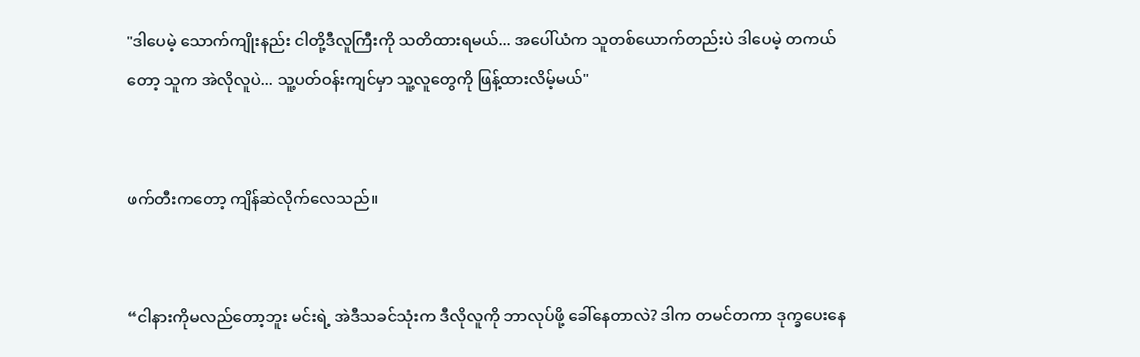"ဒါပေမဲ့ သောက်ကျိုးနည်း ငါတို့ဒီလူကြီးကို သတိထားရမယ်... အပေါ်ယံက သူတစ်ယောက်တည်းပဲ ဒါပေမဲ့ တကယ်တော့ သူက အဲလိုလူပဲ... သူ့ပတ်ဝန်းကျင်မှာ သူ့လူတွေကို ဖြန့်ထားလိမ့်မယ်"


ဖက်တီးကတော့ ကျိန်ဆဲလိုက်လေသည်။


“ငါနားကိုမလည်တော့ဘူး မင်းရဲ့ အဲဒီသခင်သုံးက ဒီလိုလူကို ဘာလုပ်ဖို့ ခေါ်နေတာလဲ? ဒါက တမင်တကာ ဒုက္ခပေးနေ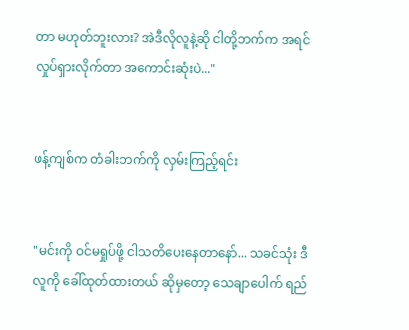တာ မဟုတ်ဘူးလား? အဲဒီလိုလူနဲ့ဆို ငါတို့ဘက်က အရင်လှုပ်ရှားလိုက်တာ အကောင်းဆုံးပဲ..."


ဖန့်ကျစ်က တံခါးဘက်ကို လှမ်းကြည့်ရင်း


"မင်းကို ဝင်မရှုပ်ဖို့ ငါသတိပေးနေတာနော်... သခင်သုံး ဒီလူကို ခေါ်ထုတ်ထားတယ် ဆိုမှတော့ သေချာပေါက် ရည်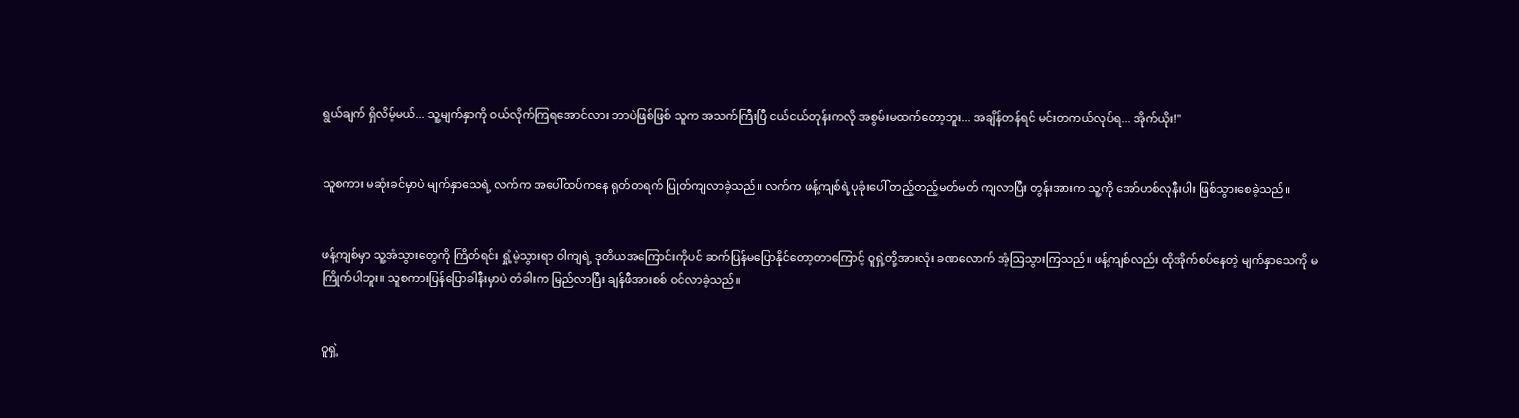ရွယ်ချက် ရှိလိမ့်မယ်... သူ့မျက်နှာကို ဝယ်လိုက်ကြရအောင်လား ဘာပဲဖြစ်ဖြစ် သူက အသက်ကြီးပြီ ငယ်ငယ်တုန်းကလို အစွမ်းမထက်တော့ဘူး... အချိန်တန်ရင် မင်းတကယ်လုပ်ရ... အိုက်ယိုး!"


သူစကား မဆုံးခင်မှာပဲ မျက်နှာသေရဲ့ လက်က အပေါ်ထပ်ကနေ ရုတ်တရက် ပြုတ်ကျလာခဲ့သည်။ လက်က ဖန့်ကျစ်ရဲ့ပုခုံးပေါ် တည့်တည့်မတ်မတ် ကျလာပြီး တွန်းအားက သူ့ကို အော်ဟစ်လုနီးပါး ဖြစ်သွားစေခဲ့သည်။


ဖန့်ကျစ်မှာ သူ့အံသွားတွေကို ကြိတ်ရင်း ရှုံ့မဲ့သွားရာ ဝါကျရဲ့ ဒုတိယအကြောင်းကိုပင် ဆက်ပြန်မပြောနိုင်တော့တာကြောင့် ဝူရှဲ့တို့အားလုံး ခဏလောက် အံ့ဩသွားကြသည်။ ဖန့်ကျစ်လည်း ထိုအိုက်စပ်နေတဲ့ မျက်နှာသေကို မကြိုက်ပါဘူး။ သူစကားပြန်ပြောခါနီးမှာပဲ တံခါးက မြည်လာပြီး ချန်ဖီအားစစ် ဝင်လာခဲ့သည်။


ဝူရှဲ့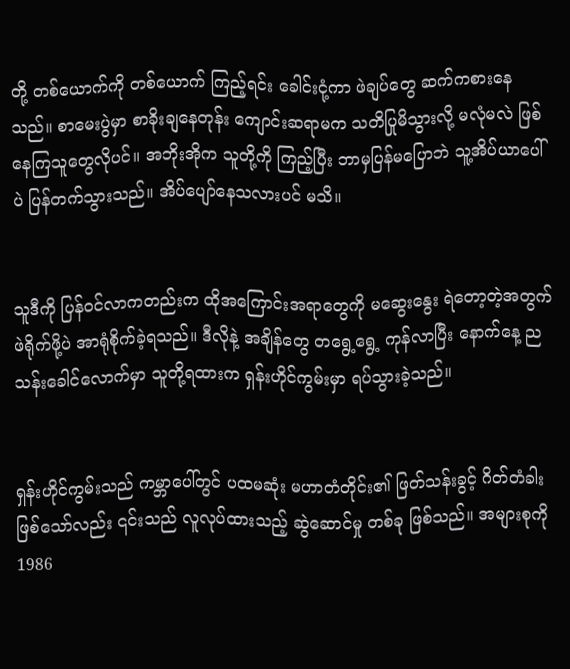တို့ တစ်ယောက်ကို တစ်ယောက် ကြည့်ရင်း ခေါင်းငုံ့ကာ ဖဲချပ်တွေ ဆက်ကစားနေသည်။ စာမေးပွဲမှာ စာခိုးချနေတုန်း ကျောင်းဆရာမက သတိပြုမိသွားလို့ မလုံမလဲ ဖြစ်နေကြသူတွေလိုပင်။ အဘိုးအိုက သူတို့ကို ကြည့်ပြီး ဘာမှပြန်မပြောဘဲ သူ့အိပ်ယာပေါ်ပဲ ပြန်တက်သွားသည်။ အိပ်ပျော်နေသလားပင် မသိ။


သူဒီကို ပြန်ဝင်လာကတည်းက ထိုအကြောင်းအရာတွေကို မဆွေးနွေး ရဲတော့တဲ့အတွက် ဖဲရိုက်ဖို့ပဲ အာရုံစိုက်ခဲ့ရသည်။ ဒီလိုနဲ့ အချိန်တွေ တရွေ့ရွေ့ ကုန်လာပြီး နောက်နေ့ ညသန်းခေါင်လောက်မှာ သူတို့ရထားက ရှန်းဟိုင်ကွမ်းမှာ ရပ်သွားခဲ့သည်။


ရှန်းဟိုင်ကွမ်းသည် ကမ္ဘာပေါ်တွင် ပထမဆုံး မဟာတံတိုင်း၏ ဖြတ်သန်းခွင့် ဂိတ်တံခါး ဖြစ်သော်လည်း ၎င်းသည် လူလုပ်ထားသည့် ဆွဲဆောင်မှု တစ်ခု ဖြစ်သည်။ အများစုကို 1986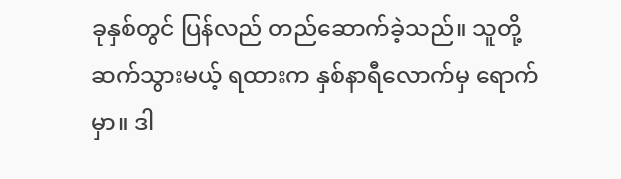ခုနှစ်တွင် ပြန်လည် တည်ဆောက်ခဲ့သည်။ သူတို့ဆက်သွားမယ့် ရထားက နှစ်နာရီလောက်မှ ရောက်မှာ။ ဒါ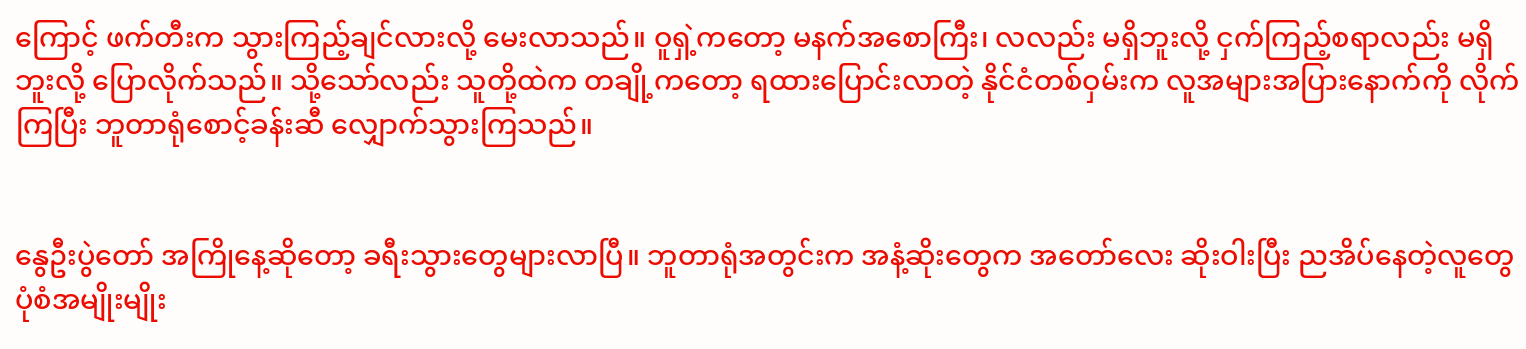ကြောင့် ဖက်တီးက သွားကြည့်ချင်လားလို့ မေးလာသည်။ ဝူရှဲ့ကတော့ မနက်အစောကြီး၊ လလည်း မရှိဘူးလို့ ငှက်ကြည့်စရာလည်း မရှိဘူးလို့ ပြောလိုက်သည်။ သို့သော်လည်း သူတို့ထဲက တချို့ကတော့ ရထားပြောင်းလာတဲ့ နိုင်ငံတစ်ဝှမ်းက လူအများအပြားနောက်ကို လိုက်ကြပြီး ဘူတာရုံစောင့်ခန်းဆီ လျှောက်သွားကြသည်။


နွေဦးပွဲတော် အကြိုနေ့ဆိုတော့ ခရီးသွားတွေများလာပြီ။ ဘူတာရုံအတွင်းက အနံ့ဆိုးတွေက အတော်လေး ဆိုးဝါးပြီး ညအိပ်နေတဲ့လူတွေ ပုံစံအမျိုးမျိုး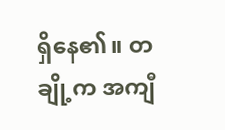ရှိနေ၏။ တချို့က အကျီ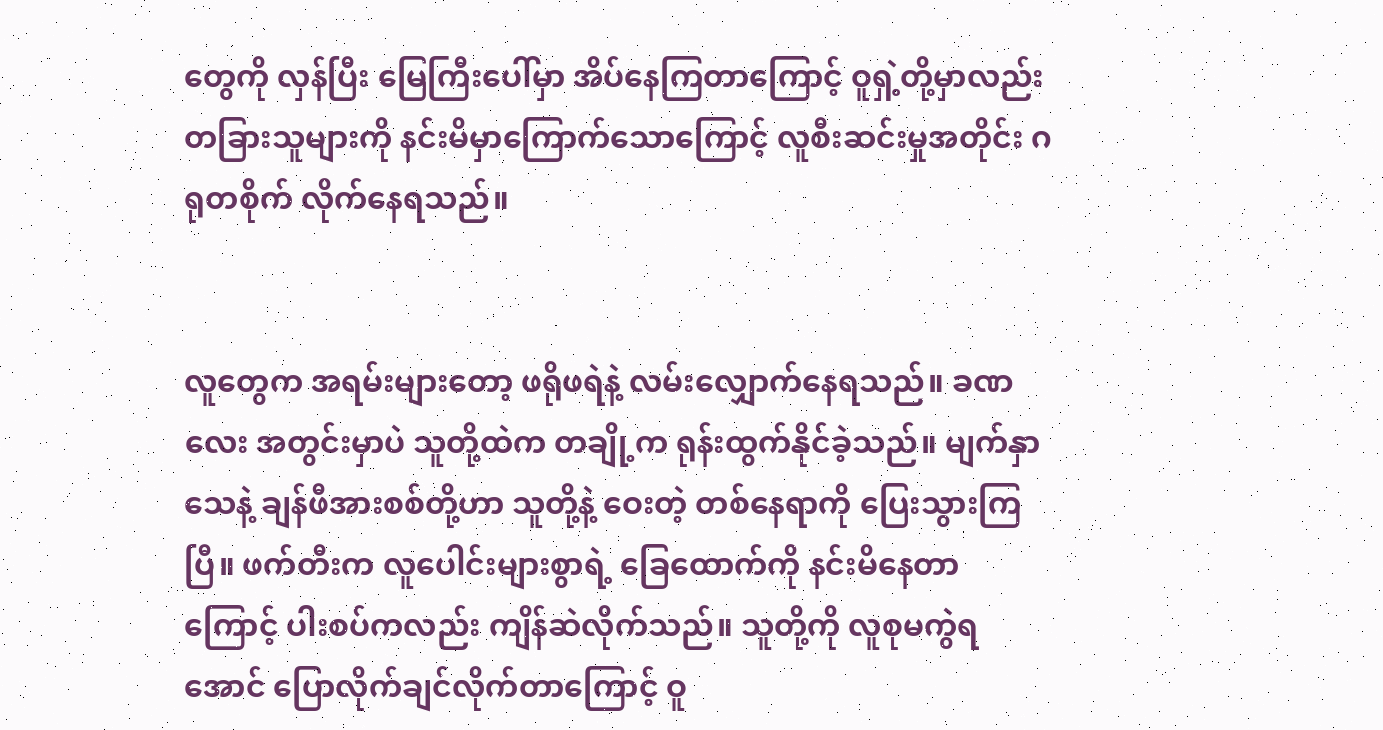တွေကို လှန်ပြီး မြေကြီးပေါ်မှာ အိပ်နေကြတာကြောင့် ဝူရှဲ့တို့မှာလည်း တခြားသူများကို နင်းမိမှာကြောက်သောကြောင့် လူစီးဆင်းမှုအတိုင်း ဂရုတစိုက် လိုက်နေရသည်။


လူတွေက အရမ်းများတော့ ဖရိုဖရဲနဲ့ လမ်းလျှောက်နေရသည်။ ခဏလေး အတွင်းမှာပဲ သူတို့ထဲက တချို့က ရုန်းထွက်နိုင်ခဲ့သည်။ မျက်နှာသေနဲ့ ချန်ဖီအားစစ်တို့ဟာ သူတို့နဲ့ ဝေးတဲ့ တစ်နေရာကို ပြေးသွားကြပြီ။ ဖက်တီးက လူပေါင်းများစွာရဲ့ ခြေထောက်ကို နင်းမိနေတာကြောင့် ပါးစပ်ကလည်း ကျိန်ဆဲလိုက်သည်။ သူတို့ကို လူစုမကွဲရအောင် ပြောလိုက်ချင်လိုက်တာကြောင့် ဝူ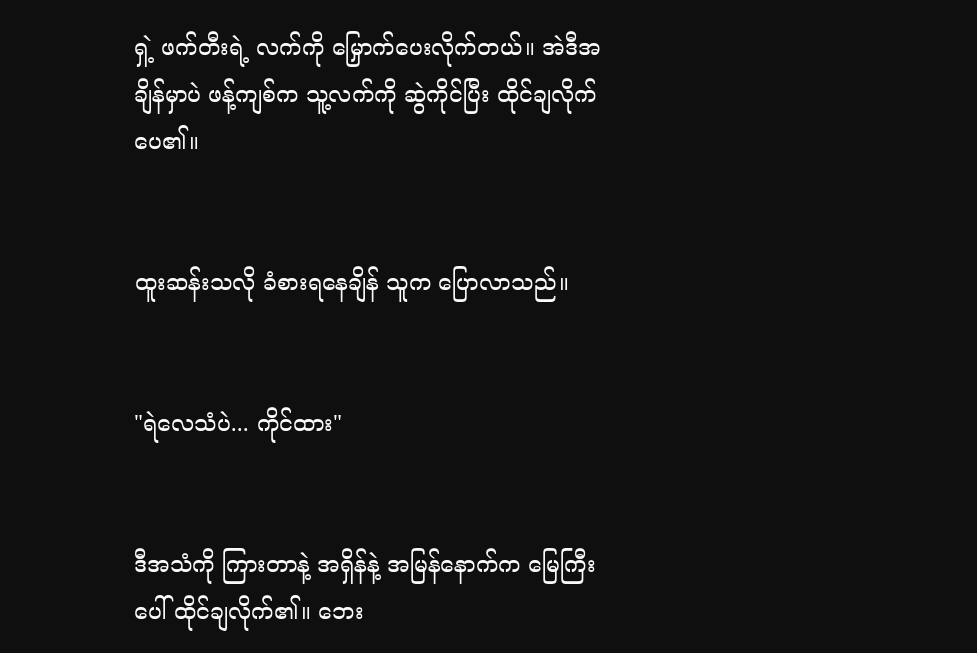ရှဲ့ ဖက်တီးရဲ့ လက်ကို မြှောက်ပေးလိုက်တယ်။ အဲဒီအချိန်မှာပဲ ဖန့်ကျစ်က သူ့လက်ကို ဆွဲကိုင်ပြီး ထိုင်ချလိုက်ပေ၏။


ထူးဆန်းသလို ခံစားရနေချိန် သူက ပြောလာသည်။


"ရဲလေသံပဲ... ကိုင်ထား"


ဒီအသံကို ကြားတာနဲ့ အရှိန်နဲ့ အမြန်နောက်က မြေကြီးပေါ် ထိုင်ချလိုက်၏။ ဘေး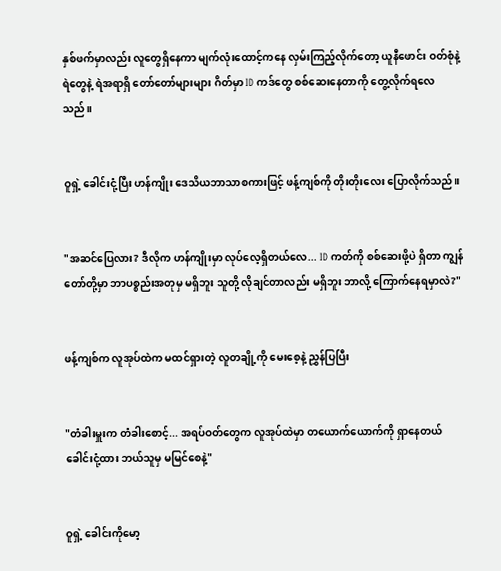နှစ်ဖက်မှာလည်း လူတွေရှိနေကာ မျက်လုံးထောင့်ကနေ လှမ်းကြည့်လိုက်တော့ ယူနီဖောင်း ဝတ်စုံနဲ့ ရဲတွေနဲ့ ရဲအရာရှိ တော်တော်များများ ဂိတ်မှာ ID ကဒ်တွေ စစ်ဆေးနေတာကို တွေ့လိုက်ရလေသည်။


ဝူရှဲ့ ခေါင်းငုံ့ပြီး ဟန်ကျိုး ဒေသိယဘာသာစကားဖြင့် ဖန့်ကျစ်ကို တိုးတိုးလေး ပြောလိုက်သည်။


"အဆင်ပြေလား? ဒီလိုက ဟန်ကျိုးမှာ လုပ်လေ့ရှိတယ်လေ... ID ကတ်ကို စစ်ဆေးဖို့ပဲ ရှိတာ ကျွန်တော်တို့မှာ ဘာပစ္စည်းအတုမှ မရှိဘူး သူတို့ လိုချင်တာလည်း မရှိဘူး ဘာလို့ ကြောက်နေရမှာလဲ?"


ဖန့်ကျစ်က လူအုပ်ထဲက မထင်ရှားတဲ့ လူတချို့ကို မေးစေ့နဲ့ ညွှန်ပြပြီး


"တံခါးမှူးက တံခါးစောင့်... အရပ်ဝတ်တွေက လူအုပ်ထဲမှာ တယောက်ယောက်ကို ရှာနေတယ် ခေါင်းငုံ့ထား ဘယ်သူမှ မမြင်စေနဲ့"


ဝူရှဲ့ ခေါင်းကိုမော့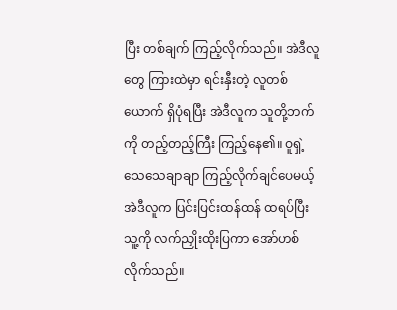ပြီး တစ်ချက် ကြည့်လိုက်သည်။ အဲဒီလူတွေ ကြားထဲမှာ ရင်းနှီးတဲ့ လူတစ်ယောက် ရှိပုံရပြီး အဲဒီလူက သူတို့ဘက်ကို တည့်တည့်ကြီး ကြည့်နေ၏။ ဝူရှဲ့ သေသေချာချာ ကြည့်လိုက်ချင်ပေမယ့် အဲဒီလူက ပြင်းပြင်းထန်ထန် ထရပ်ပြီး သူ့ကို လက်ညှိုးထိုးပြကာ အော်ဟစ်လိုက်သည်။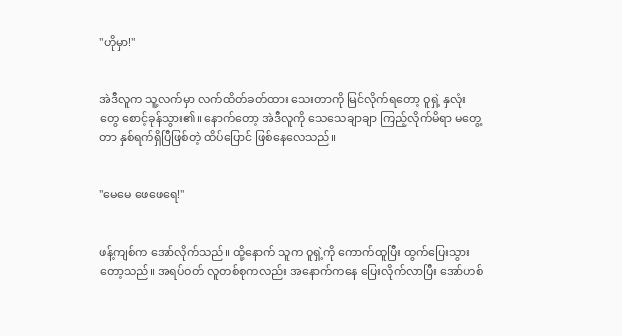"ဟိုမှာ!"


အဲဒီလူက သူ့လက်မှာ လက်ထိတ်ခတ်ထား သေးတာကို မြင်လိုက်ရတော့ ဝူရှဲ့ နှလုံးတွေ စောင့်ခုန်သွား၏။ နောက်တော့ အဲဒီလူကို သေသေချာချာ ကြည့်လိုက်မိရာ မတွေ့တာ နှစ်ရက်ရှိပြီဖြစ်တဲ့ ထိပ်ပြောင် ဖြစ်နေလေသည်။


"မေမေ ဖေဖေရေ!"


ဖန့်ကျစ်က အော်လိုက်သည်။ ထို့နောက် သူက ဝူရှဲ့ကို ကောက်ထူပြီး ထွက်ပြေးသွားတော့သည်။ အရပ်ဝတ် လူတစ်စုကလည်း အနောက်ကနေ ပြေးလိုက်လာပြီး အော်ဟစ်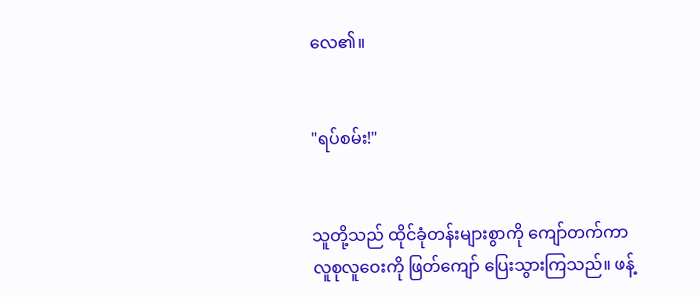လေ၏။


"ရပ်စမ်း!"


သူတို့သည် ထိုင်ခုံတန်းများစွာကို ကျော်တက်ကာ လူစုလူဝေးကို ဖြတ်ကျော် ပြေးသွားကြသည်။ ဖန့်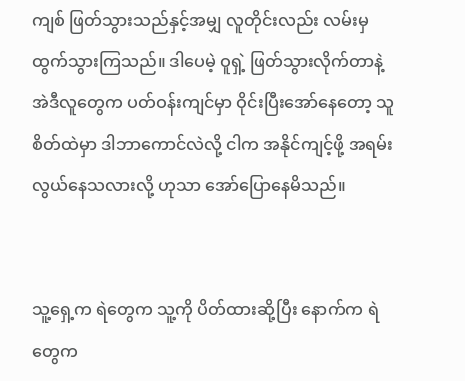ကျစ် ဖြတ်သွားသည်နှင့်အမျှ လူတိုင်းလည်း လမ်းမှ ထွက်သွားကြသည်။ ဒါပေမဲ့ ဝူရှဲ့ ဖြတ်သွားလိုက်တာနဲ့ အဲဒီလူတွေက ပတ်ဝန်းကျင်မှာ ဝိုင်းပြီးအော်နေတော့ သူစိတ်ထဲမှာ ဒါဘာကောင်လဲလို့ ငါက အနိုင်ကျင့်ဖို့ အရမ်းလွယ်နေသလားလို့ ဟုသာ အော်ပြောနေမိသည်။


သူ့ရှေ့က ရဲတွေက သူ့ကို ပိတ်ထားဆို့ပြီး နောက်က ရဲတွေက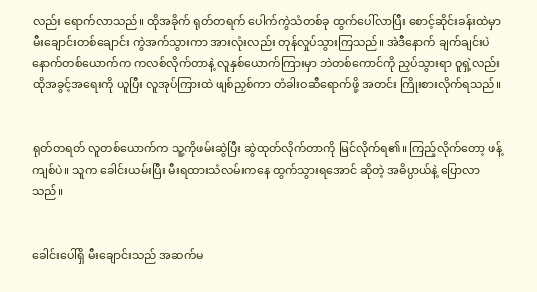လည်း ရောက်လာသည်။ ထိုအခိုက် ရုတ်တရက် ပေါက်ကွဲသံတစ်ခု ထွက်ပေါ်လာပြီး စောင့်ဆိုင်းခန်းထဲမှာ မီးချောင်းတစ်ချောင်း ကွဲအက်သွားကာ အားလုံးလည်း တုန်လှုပ်သွားကြသည်။ အဲဒီနောက် ချက်ချင်းပဲ နောက်တစ်ယောက်က ကလစ်လိုက်တာနဲ့ လူနှစ်ယောက်ကြားမှာ ဘဲတစ်ကောင်ကို ညှပ်သွားရာ ဝူရှဲ့လည်း ထိုအခွင့်အရေးကို ယူပြီး လူအုပ်ကြားထဲ ဖျစ်ညှစ်ကာ တံခါးဝဆီရောက်ဖို့ အတင်း ကြိုးစားလိုက်ရသည်။


ရုတ်တရတ် လူတစ်ယောက်က သူ့ကိုဖမ်းဆွဲပြီး ဆွဲထုတ်လိုက်တာကို မြင်လိုက်ရ၏။ ကြည့်လိုက်တော့ ဖန့်ကျစ်ပဲ။ သူက ခေါင်းယမ်းပြီး မီးရထားသံလမ်းကနေ ထွက်သွားရအောင် ဆိုတဲ့ အဓိပ္ပာယ်နဲ့ ပြောလာသည်။


ခေါင်းပေါ်ရှိ မီးချောင်းသည် အဆက်မ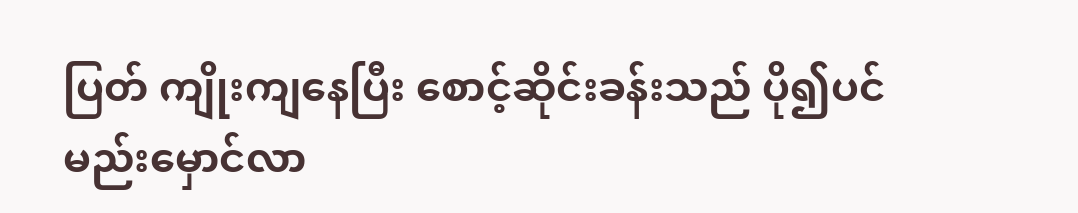ပြတ် ကျိုးကျနေပြီး စောင့်ဆိုင်းခန်းသည် ပို၍ပင် မည်းမှောင်လာ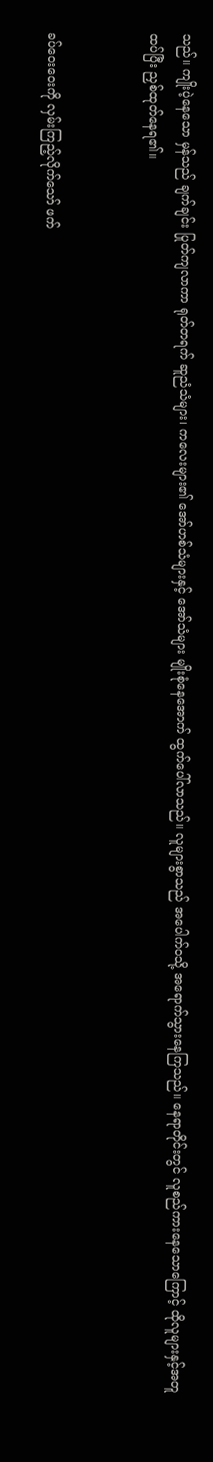သည်။ ကျိုးပဲ့နေသော မှန်သည် ချက်ချင်း ပြုတ်ကျလာကာ ရုတ်တရက် ဆူညံသံများ၊ ကလေးများ၏ အော်ဟစ်သံများနှင့် အော်သံများ မျိုးစုံနေအောက် ထွက်ပေါ်လာသည်။ လူများစွာသည် အပေါက်ဝသို့ အရောက်သွားနေကြသည်။ နေရာတိုင်းတွင် လူစည်ကားနေသောကြောင့် ထိုလူများနှင့်အတူ ထပ်ပြီး ညှစ်ထုတ်နေရ၏။


ခပ်ဝေးဝေးကို လှမ်းကြည့်လိုက်သော် ဖက်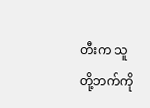တီးက သူတို့ဘက်ကို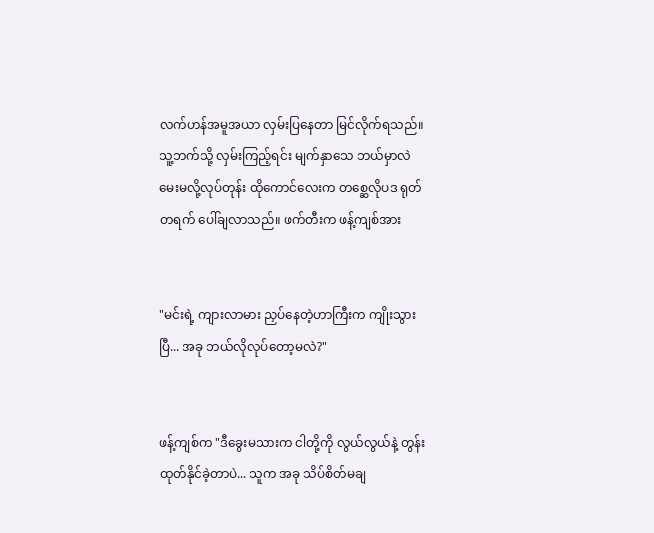လက်ဟန်အမူအယာ လှမ်းပြနေတာ မြင်လိုက်ရသည်။ သူ့ဘက်သို့ လှမ်းကြည့်ရင်း မျက်နှာသေ ဘယ်မှာလဲ မေးမလို့လုပ်တုန်း ထိုကောင်လေးက တစ္ဆေလိုပဒ ရုတ်တရက် ပေါ်ချလာသည်။ ဖက်တီးက ဖန့်ကျစ်အား


"မင်းရဲ့ ကျားလာမား ညှပ်နေတဲ့ဟာကြီးက ကျိုးသွားပြီ... အခု ဘယ်လိုလုပ်တော့မလဲ?"


ဖန့်ကျစ်က "ဒီခွေးမသားက ငါတို့ကို လွယ်လွယ်နဲ့ တွန်းထုတ်နိုင်ခဲ့တာပဲ... သူက အခု သိပ်စိတ်မချ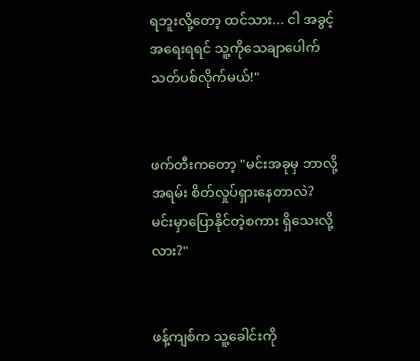ရဘူးလို့တော့ ထင်သား... ငါ အခွင့်အရေးရရင် သူ့ကိုသေချာပေါက် သတ်ပစ်လိုက်မယ်!"


ဖက်တီးကတော့ "မင်းအခုမှ ဘာလို့အရမ်း စိတ်လှုပ်ရှားနေတာလဲ? မင်းမှာပြောနိုင်တဲ့စကား ရှိသေးလို့လား?"


ဖန့်ကျစ်က သူ့ခေါင်းကို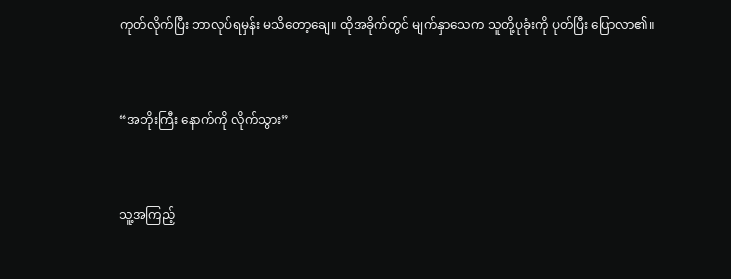ကုတ်လိုက်ပြီး ဘာလုပ်ရမှန်း မသိတော့ချေ။ ထိုအခိုက်တွင် မျက်နှာသေက သူတို့ပုခုံးကို ပုတ်ပြီး ပြောလာ၏။


“အဘိုးကြီး နောက်ကို လိုက်သွား”


သူ့အကြည့်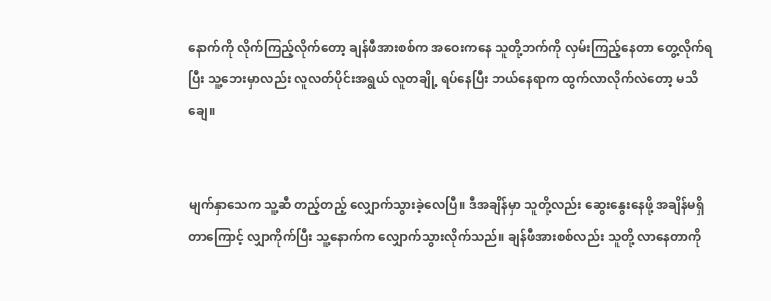နောက်ကို လိုက်ကြည့်လိုက်တော့ ချန်ဖီအားစစ်က အဝေးကနေ သူတို့ဘက်ကို လှမ်းကြည့်နေတာ တွေ့လိုက်ရပြီး သူ့ဘေးမှာလည်း လူလတ်ပိုင်းအရွယ် လူတချို့ ရပ်နေပြီး ဘယ်နေရာက ထွက်လာလိုက်လဲတော့ မသိချေ။


မျက်နှာသေက သူ့ဆီ တည့်တည့် လျှောက်သွားခဲ့လေပြီ။ ဒီအချိန်မှာ သူတို့လည်း ဆွေးနွေးနေဖို့ အချိန်မရှိတာကြောင့် လျှာကိုက်ပြီး သူ့နောက်က လျှောက်သွားလိုက်သည်။ ချန်ဖီအားစစ်လည်း သူတို့ လာနေတာကို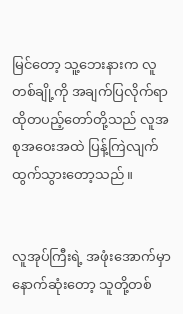မြင်တော့ သူ့ဘေးနားက လူတစ်ချို့ကို အချက်ပြလိုက်ရာ ထိုတပည့်တော်တို့သည် လူအစုအဝေးအထဲ ပြန့်ကြဲလျက် ထွက်သွားတော့သည်။


လူအုပ်ကြီးရဲ့ အဖုံးအောက်မှာ နောက်ဆုံးတော့ သူတို့တစ်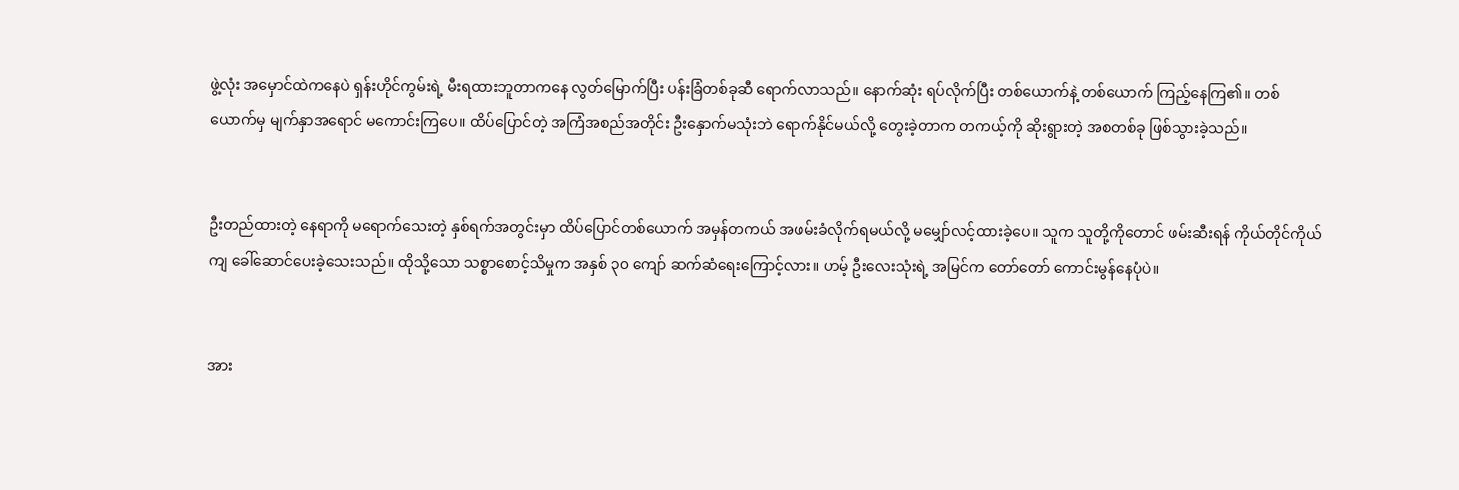ဖွဲ့လုံး အမှောင်ထဲကနေပဲ ရှန်းဟိုင်ကွမ်းရဲ့ မီးရထားဘူတာကနေ လွတ်မြောက်ပြီး ပန်းခြံတစ်ခုဆီ ရောက်လာသည်။ နောက်ဆုံး ရပ်လိုက်ပြီး တစ်ယောက်နဲ့ တစ်ယောက် ကြည့်နေကြ၏။ တစ်ယောက်မှ မျက်နှာအရောင် မကောင်းကြပေ။ ထိပ်ပြောင်တဲ့ အကြံအစည်အတိုင်း ဦးနှောက်မသုံးဘဲ ရောက်နိုင်မယ်လို့ တွေးခဲ့တာက တကယ့်ကို ဆိုးရွားတဲ့ အစတစ်ခု ဖြစ်သွားခဲ့သည်။


ဦးတည်ထားတဲ့ နေရာကို မရောက်သေးတဲ့ နှစ်ရက်အတွင်းမှာ ထိပ်ပြောင်တစ်ယောက် အမှန်တကယ် အဖမ်းခံလိုက်ရမယ်လို့ မမျှော်လင့်ထားခဲ့ပေ။ သူက သူတို့ကိုတောင် ဖမ်းဆီးရန် ကိုယ်တိုင်ကိုယ်ကျ ခေါ်ဆောင်ပေးခဲ့သေးသည်။ ထိုသို့သော သစ္စာစောင့်သိမှုက အနှစ် ၃၀ ကျော် ဆက်ဆံရေးကြောင့်လား။ ဟမ့် ဦးလေးသုံးရဲ့ အမြင်က တော်တော် ကောင်းမွန်နေပုံပဲ။


အား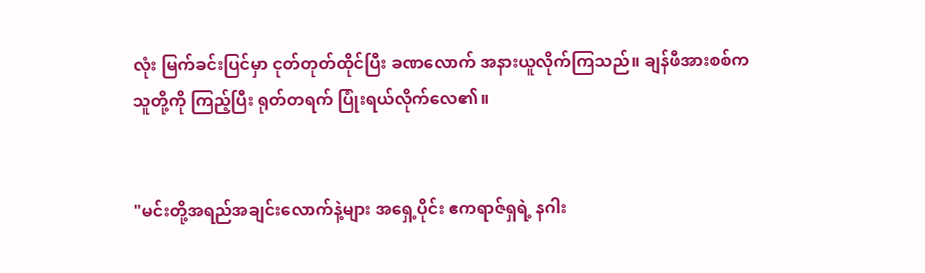လုံး မြက်ခင်းပြင်မှာ ငုတ်တုတ်ထိုင်ပြီး ခဏလောက် အနားယူလိုက်ကြသည်။ ချန်ဖီအားစစ်က သူတို့ကို ကြည့်ပြီး ရုတ်တရက် ပြုံးရယ်လိုက်လေ၏။


"မင်းတို့အရည်အချင်းလောက်နဲ့များ အရှေ့ပိုင်း ဧကရာဇ်ရှရဲ့ နဂါး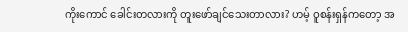ကိုးကောင် ခေါင်းတလားကို တူးဖော်ချင်သေးတာလား? ဟမ့် ဝူစန်းရှန်ကတော့ အ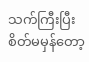သက်ကြီးပြီး စိတ်မမှန်တော့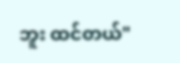ဘူး ထင်တယ်"